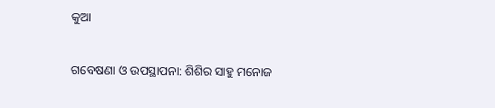କୁଆ

ଗବେଷଣା ଓ ଉପସ୍ଥାପନା: ଶିଶିର ସାହୁ ମନୋଜ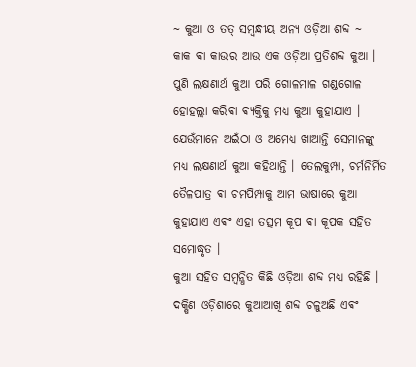~ କୁଆ ଓ ତତ୍ ସମ୍ବନ୍ଧୀୟ ଅନ୍ୟ ଓଡ଼ିଆ ଶବ୍ଦ ~
କାକ ଵା କାଉର ଆଉ ଏକ ଓଡ଼ିଆ ପ୍ରତିଶବ୍ଦ କୁଆ । ପୁଣି ଲକ୍ଷଣାର୍ଥ କୁଆ ପରି ଗୋଳମାଳ ଗଣ୍ଡଗୋଳ ହୋହଲ୍ଲା କରିଵା ଵ୍ୟକ୍ତିକୁ ମଧ୍ୟ କୁଆ କୁହାଯାଏ । ଯେଉଁମାନେ ଅଇଁଠା ଓ ଅମେଧ୍ଯ ଖାଆନ୍ତି ସେମାନଙ୍କୁ ମଧ୍ୟ ଲକ୍ଷଣାର୍ଥ କୁଆ କହିଥାନ୍ତି । ତେଲକୁମ୍ପା, ଚର୍ମନିର୍ମିତ ତୈଳପାତ୍ର ଵା ଚମପିମ୍ପାକୁ ଆମ ଭାଷାରେ କୁଆ କୁହାଯାଏ ଏଵଂ ଏହା ତତ୍ସମ କୂପ ଵା କୂପକ ସହିତ ସମୋଦ୍ଧୃତ ।
କୁଆ ସହିତ ସମ୍ବନ୍ଧିତ କିଛି ଓଡ଼ିଆ ଶବ୍ଦ ମଧ୍ୟ ରହିଛି । ଦକ୍ଷିଣ ଓଡ଼ିଶାରେ କୁଆଆଖି ଶବ୍ଦ ଚଳୁଅଛି ଏଵଂ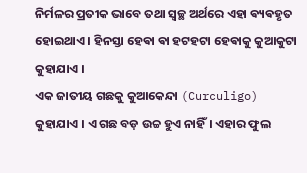ନିର୍ମଳର ପ୍ରତୀକ ଭାବେ ତଥା ସ୍ବଚ୍ଛ ଅର୍ଥରେ ଏହା ଵ୍ୟଵହୃତ ହୋଇଥାଏ । ହିନସ୍ତା ହେଵା ଵା ହଟହଟା ହେଵାକୁ କୁଆକୁଟା କୁହାଯାଏ ।
ଏକ ଜାତୀୟ ଗଛକୁ କୁଆକେନ୍ଦା (Curculigo) କୁହାଯାଏ । ଏ ଗଛ ବଡ଼ ଉଚ୍ଚ ହୁଏ ନାହିଁ। ଏହାର ଫୁଲ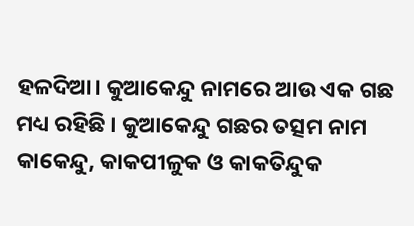ହଳଦିଆ। କୁଆକେନ୍ଦୁ ନାମରେ ଆଉ ଏକ ଗଛ ମଧ୍ୟ ରହିଛି । କୁଆକେନ୍ଦୁ ଗଛର ତତ୍ସମ ନାମ କାକେନ୍ଦୁ, କାକପୀଳୁକ ଓ କାକତିନ୍ଦୁକ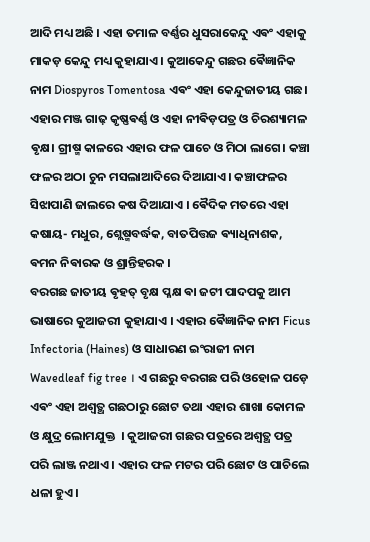ଆଦି ମଧ୍ୟ ଅଛି । ଏହା ତମାଳ ବର୍ଣ୍ଣର ଧୁସରାକେନ୍ଦୁ ଏଵଂ ଏହାକୁ ମାକଡ଼ କେନ୍ଦୁ ମଧ୍ୟ କୁହାଯାଏ । କୁଆକେନ୍ଦୁ ଗଛର ଵୈଜ୍ଞାନିକ ନାମ Diospyros Tomentosa ଏଵଂ ଏହା କେନ୍ଦୁଜାତୀୟ ଗଛ। ଏହାର ମଞ୍ଜ ଗାଢ଼ କୃଷ୍ଣଵର୍ଣ୍ଣ ଓ ଏହା ନୀଵିଡ଼ପତ୍ର ଓ ଚିରଶ୍ୟାମଳ ଵୃକ୍ଷ। ଗ୍ରୀଷ୍ମ କାଳରେ ଏହାର ଫଳ ପାଚେ ଓ ମିଠା ଲାଗେ। କଞ୍ଚା ଫଳର ଅଠା ଚୁନ ମସଲାଆଦିରେ ଦିଆଯାଏ। କଞ୍ଚାଫଳର ସିଝାପାଣି ଜାଲରେ କଷ ଦିଆଯାଏ । ଵୈଦିକ ମତରେ ଏହା କଷାୟ- ମଧୁର, ଶ୍ଲେଷ୍ମବର୍ଦ୍ଧକ, ବାତପିତ୍ତଜ ଵ୍ୟାଧିନାଶକ, ଵମନ ନିଵାରକ ଓ ଶ୍ରାନ୍ତିହରକ ।
ବରଗଛ ଜାତୀୟ ଵୃହତ୍ ବୃକ୍ଷ ପ୍ଳକ୍ଷ ଵା ଜଟୀ ପାଦପକୁ ଆମ ଭାଷାରେ କୁଆଜରୀ କୁହାଯାଏ । ଏହାର ଵୈଜ୍ଞାନିକ ନାମ Ficus Infectoria (Haines) ଓ ସାଧାରଣ ଇଂରାଜୀ ନାମ Wavedleaf fig tree । ଏ ଗଛରୁ ବରଗଛ ପରି ଓହୋଳ ପଡ଼େ ଏଵଂ ଏହା ଅଶ୍ବତ୍ଥ ଗଛଠାରୁ ଛୋଟ ତଥା ଏହାର ଶାଖା କୋମଳ ଓ କ୍ଷୁଦ୍ର ଲୋମଯୁକ୍ତ ‌ । କୁଆଜରୀ ଗଛର ପତ୍ରରେ ଅଶ୍ବତ୍ଥ ପତ୍ର ପରି ଲାଞ୍ଜ ନଥାଏ । ଏହାର ଫଳ ମଟର ପରି ଛୋଟ ଓ ପାଚିଲେ ଧଳା ହୁଏ।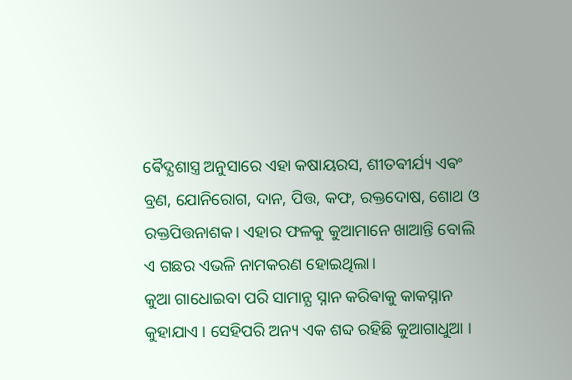ଵୈଦ୍ଯଶାସ୍ତ୍ର ଅନୁସାରେ ଏହା କଷାୟରସ, ଶୀତଵୀର୍ଯ୍ୟ ଏଵଂ ବ୍ରଣ, ଯୋନିରୋଗ, ଦାନ, ପିତ୍ତ, କଫ, ରକ୍ତଦୋଷ, ଶୋଥ ଓ ରକ୍ତପିତ୍ତନାଶକ। ଏହାର ଫଳକୁ କୁଆମାନେ ଖାଆନ୍ତି ବୋଲି ଏ ଗଛର ଏଭଳି ନାମକରଣ ହୋଇଥିଲା।
କୁଆ ଗାଧୋଇବା ପରି ସାମାନ୍ଯ ସ୍ନାନ କରିଵାକୁ କାକସ୍ନାନ କୁହାଯାଏ ।‌ ସେହିପରି ଅନ୍ୟ ଏକ ଶବ୍ଦ ରହିଛି କୁଆଗାଧୁଆ ।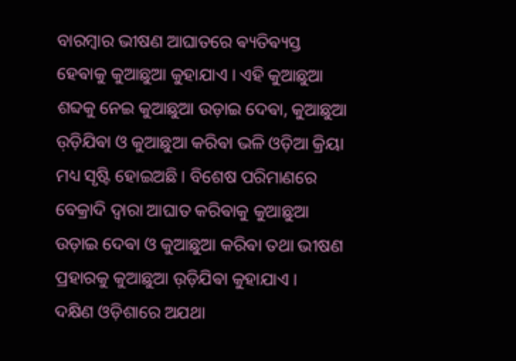ବାରମ୍ବାର ଭୀଷଣ ଆଘାତରେ ଵ୍ୟତିଵ୍ୟସ୍ତ ହେଵାକୁ କୁଆଛୁଆ କୁହାଯାଏ । ଏହି କୁଆଛୁଆ ଶବ୍ଦକୁ ନେଇ କୁଆଛୁଆ ଉଡ଼ାଇ ଦେଵା, କୁଆଛୁଆ ଉ଼ଡ଼ିଯିଵା ଓ କୁଆଛୁଆ କରିଵା ଭଳି ଓଡ଼ିଆ କ୍ରିୟା ମଧ୍ୟ ସୃଷ୍ଟି ହୋଇଅଛି । ବିଶେଷ ପରିମାଣରେ ବେକ୍ରାଦି ଦ୍ବାରା ଆଘାତ କରିଵାକୁ କୁଆଛୁଆ ଉଡ଼ାଇ ଦେଵା ଓ କୁଆଛୁଆ କରିଵା ତଥା ଭୀଷଣ ପ୍ରହାରକୁ କୁଆଛୁଆ ଉ଼ଡ଼ିଯିଵା କୁହାଯାଏ ।
ଦକ୍ଷିଣ ଓଡ଼ିଶାରେ ଅଯଥା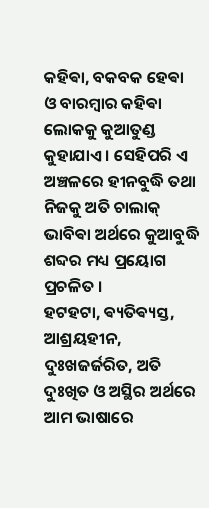କହିଵା, ବକବକ ହେଵା ଓ ବାରମ୍ବାର କହିଵା ଲୋକକୁ କୁଆତୁଣ୍ଡ କୁହାଯାଏ । ସେହିପରି ଏ ଅଞ୍ଚଳରେ ହୀନବୁଦ୍ଧି ତଥା ନିଜକୁ ଅତି ଚାଲାକ୍ ଭାବିଵା ଅର୍ଥରେ କୁଆବୁଦ୍ଧି ଶବ୍ଦର ମଧ୍ୟ ପ୍ରୟୋଗ ପ୍ରଚଳିତ ।
ହଟହଟା, ଵ୍ୟତିଵ୍ୟସ୍ତ, ଆଶ୍ରୟହୀନ, ଦୁଃଖଜର୍ଜରିତ, ଅତି ଦୁଃଖିତ ଓ ଅସ୍ଥିର ଅର୍ଥରେ ଆମ ଭାଷାରେ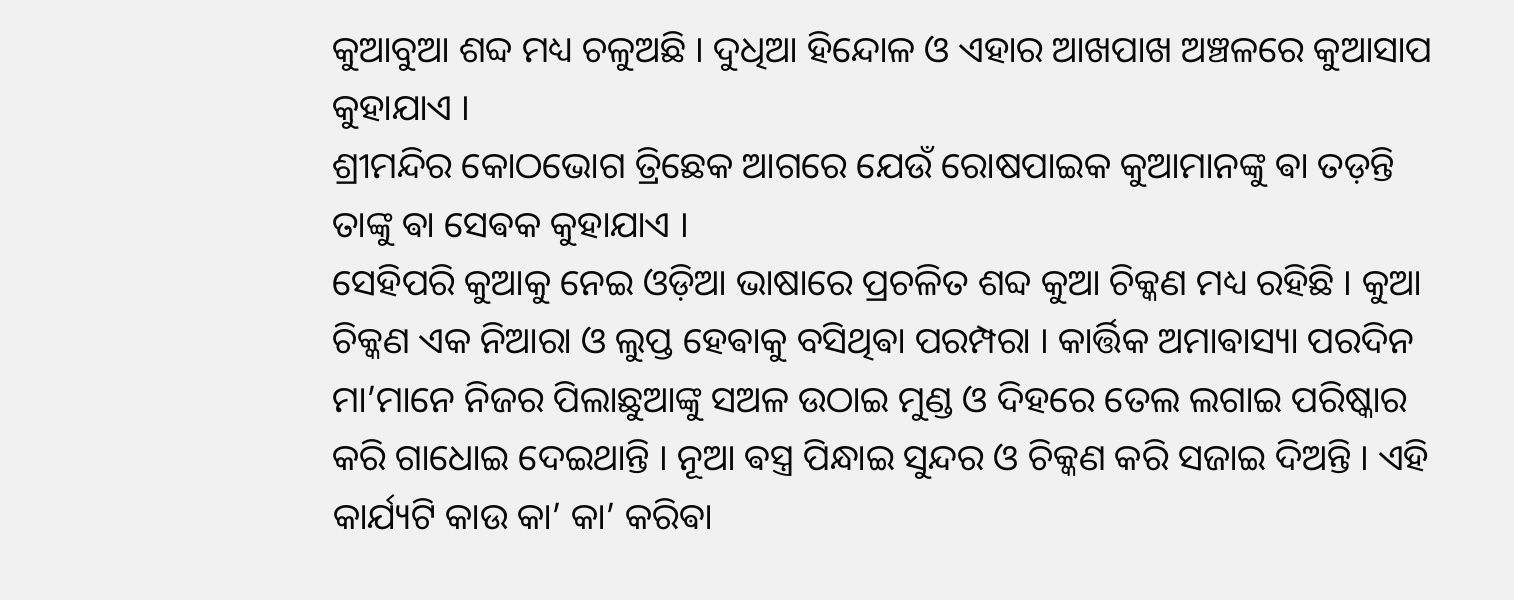କୁଆବୁଆ ଶବ୍ଦ ମଧ୍ୟ ଚଳୁଅଛି । ଦୁଧିଆ ହିନ୍ଦୋଳ ଓ ଏହାର ଆଖପାଖ ଅଞ୍ଚଳରେ କୁଆସାପ କୁହାଯାଏ ।
ଶ୍ରୀମନ୍ଦିର କୋଠଭୋଗ ତ୍ରିଛେକ ଆଗରେ ଯେଉଁ ରୋଷପାଇକ କୁଆମାନଙ୍କୁ ଵା ତଡ଼ନ୍ତି ତାଙ୍କୁ ଵା ସେଵକ କୁହାଯାଏ ।‌
ସେହିପରି କୁଆକୁ ନେଇ ଓଡ଼ିଆ ଭାଷାରେ ପ୍ରଚଳିତ ଶବ୍ଦ କୁଆ ଚିକ୍କଣ ମଧ୍ୟ ରହିଛି । କୁଆ ଚିକ୍କଣ ଏକ ନିଆରା ଓ ଲୁପ୍ତ ହେଵାକୁ ବସିଥିଵା ପରମ୍ପରା । କାର୍ତ୍ତିକ ଅମାଵାସ୍ୟା ପରଦିନ ମା’ମାନେ ନିଜର ପିଲାଛୁଆଙ୍କୁ ସଅଳ ଉଠାଇ ମୁଣ୍ଡ ଓ ଦିହରେ ତେଲ ଲଗାଇ ପରିଷ୍କାର କରି ଗାଧୋଇ ଦେଇଥାନ୍ତି । ନୂଆ ଵସ୍ତ୍ର ପିନ୍ଧାଇ ସୁନ୍ଦର ଓ ଚିକ୍କଣ କରି ସଜାଇ ଦିଅନ୍ତି । ଏହି କାର୍ଯ୍ୟଟି କାଉ କା’ କା’ କରିଵା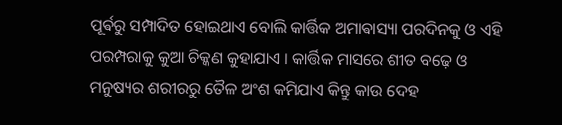ପୂର୍ଵରୁ ସମ୍ପାଦିତ ହୋଇଥାଏ ବୋଲି କାର୍ତ୍ତିକ ଅମାଵାସ୍ୟା ପରଦିନକୁ ଓ ଏହି ପରମ୍ପରାକୁ କୁଆ ଚିକ୍କଣ କୁହାଯାଏ । କାର୍ତ୍ତିକ ମାସରେ ଶୀତ ବଢ଼େ ଓ ମନୁଷ୍ୟର ଶରୀରରୁ ତୈଳ ଅଂଶ କମିଯାଏ କିନ୍ତୁ କାଉ ଦେହ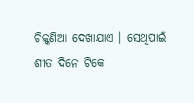ଚିକ୍କଣିଆ ଦେଖାଯାଏ । ସେଥିପାଇଁ ଶୀତ ଦିନେ ଟିକେ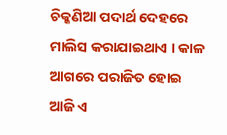ଚିକ୍କଣିଆ ପଦାର୍ଥ ଦେହରେ ମାଲିସ କରାଯାଇଥାଏ । କାଳ ଆଗରେ ପରାଜିତ ହୋଇ ଆଜି ଏ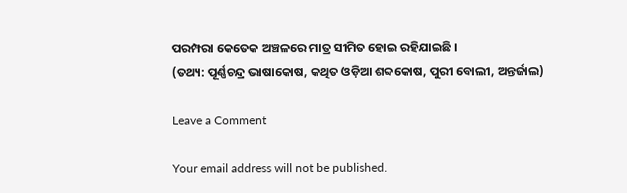ପରମ୍ପରା କେତେକ ଅଞ୍ଚଳରେ ମାତ୍ର ସୀମିତ ହୋଇ ରହିଯାଇଛି ।
(ତଥ୍ୟ: ପୂର୍ଣ୍ଣଚନ୍ଦ୍ର ଭାଷାକୋଷ, କଥିତ ଓଡ଼ିଆ ଶବ୍ଦକୋଷ, ପୁରୀ ବୋଲୀ, ଅନ୍ତର୍ଜାଲ)

Leave a Comment

Your email address will not be published.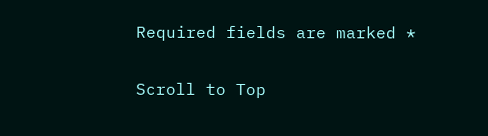Required fields are marked *

Scroll to Top